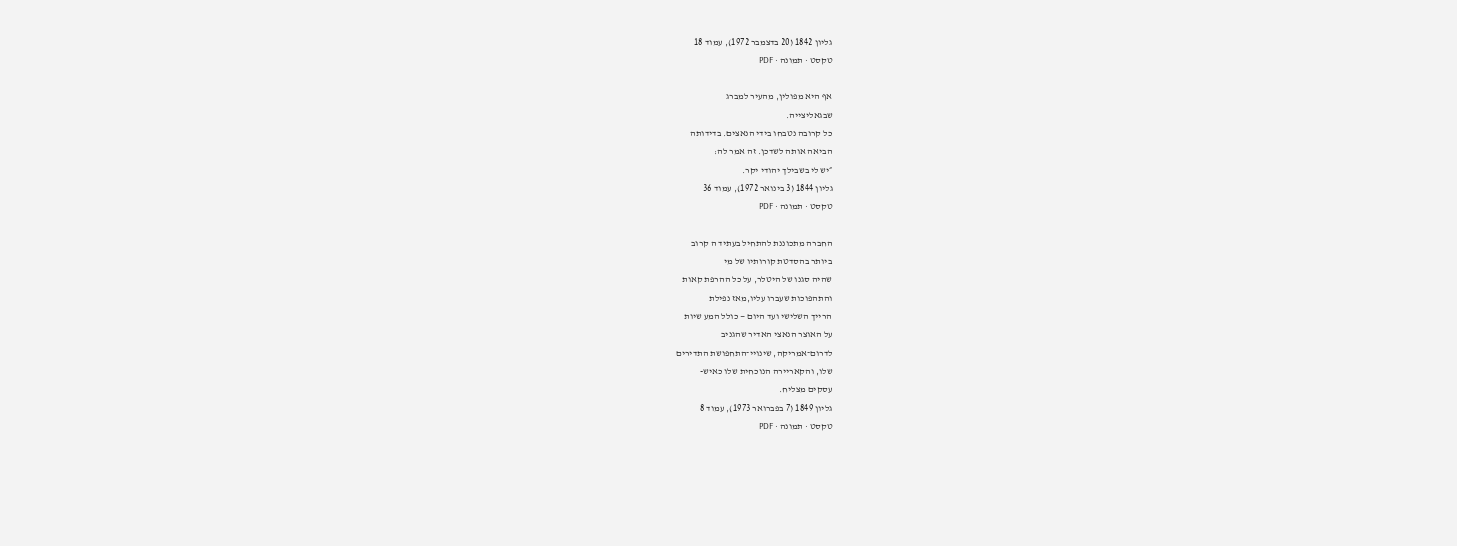גליון 1842 (20 בדצמבר 1972), עמוד 18
טקסט · תמונה · PDF

אף היא מפולין, מהעיר למברג
שבגאליצייה.
כל קרובה נטבחו בידי הנאצים. בדידותה
הביאה אותה לשדכן. זה אמר לה:
״יש לי בשבילך יהודי יקר.
גליון 1844 (3 בינואר 1972), עמוד 36
טקסט · תמונה · PDF

החברה מתכוננת להתחיל בעתיד ה קרוב
ביותר בהסדטת קורותיו של מי
שהיה סגנו של היטלר, על כל ההרפת קאות
והתהפוכות שעברו עליו,מאז נפילת
הרייך השלישי ועד היום — כולל המע שיות
על האוצר הנאצי האדיר שהגניב
לדרום־אמריקה, שינויי־התחפושת התדירים
שלו, והקאריירה הנוכחית שלו כאיש-
עסקים מצליח.
גליון 1849 (7 בפברואר 1973), עמוד 8
טקסט · תמונה · PDF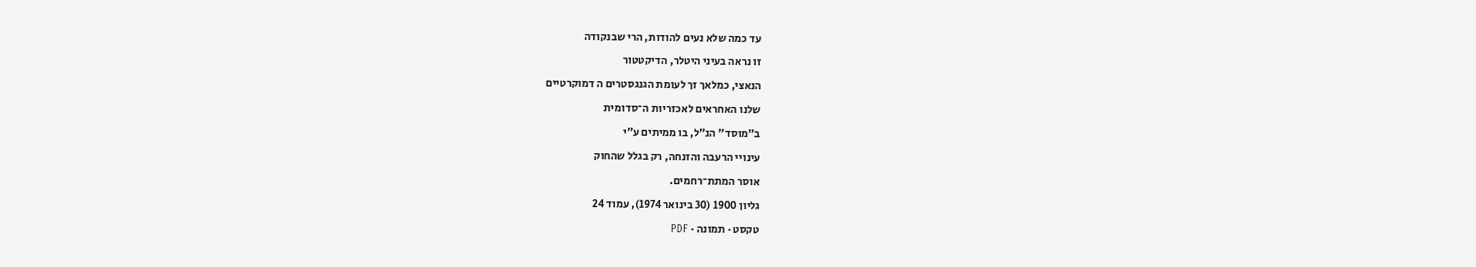עד כמה שלא נעים להודות, הרי שבנקודה
זו נראה בעיני היטלר, הדיקטטור
הנאצי, כמלאך זך לעומת הגנגסטרים ה דמוקרטיים
שלנו האחראים לאכזריות ה־סדומית
ב״מוסד״ הנ״ל, בו ממיתים ע״י
עינויי הרעבה והזנחה, רק בגלל שהחוק
אוסר המתת־רחמים.
גליון 1900 (30 בינואר 1974), עמוד 24
טקסט · תמונה · PDF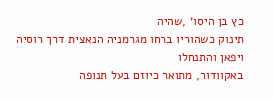כץ בן היסו׳ ,שהיה
תינוק כשהוריו ברחו מגרמניה הנאצית דרך רוסיה ויפאן והתנחלו
באקוודור, מתואר כיוזם בעל תנופה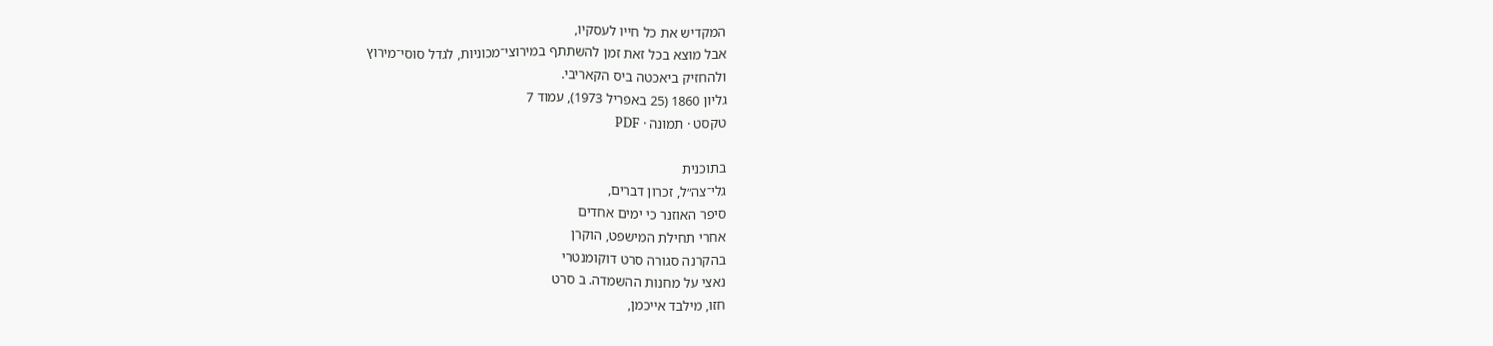המקדיש את כל חייו לעסקיו,
אבל מוצא בכל זאת זמן להשתתף במירוצי־מכוניות, לגדל סוסי־מירוץ
ולהחזיק ביאכטה ביס הקאריבי.
גליון 1860 (25 באפריל 1973), עמוד 7
טקסט · תמונה · PDF

בתוכנית
גלי־צה״ל, זכרון דברים,
סיפר האוזנר כי ימים אחדים
אחרי תחילת המישפט, הוקרן
בהקרנה סגורה סרט דוקומנטרי
נאצי על מחנות ההשמדה. ב סרט
חזו, מילבד אייכמן,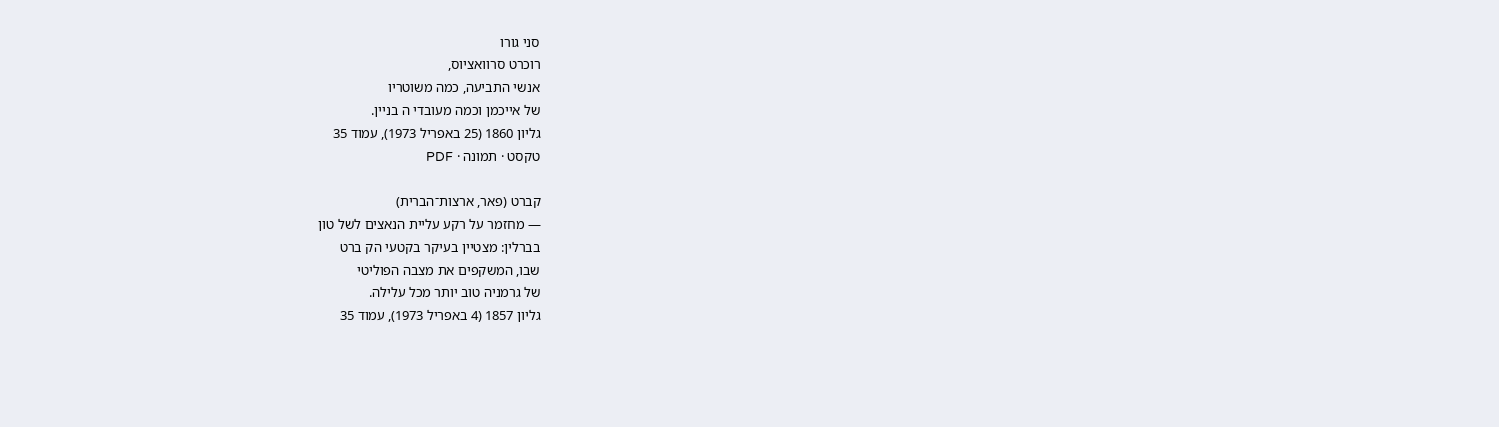סני גורו
רוכרט סרוואציוס,
אנשי התביעה, כמה משוטריו
של אייכמן וכמה מעובדי ה בניין.
גליון 1860 (25 באפריל 1973), עמוד 35
טקסט · תמונה · PDF

קברט (פאר, ארצות־הברית)
— מחזמר על רקע עליית הנאצים לשל טון
בברלין: מצטיין בעיקר בקטעי הק ברט
שבו, המשקפים את מצבה הפוליטי
של גרמניה טוב יותר מכל עלילה.
גליון 1857 (4 באפריל 1973), עמוד 35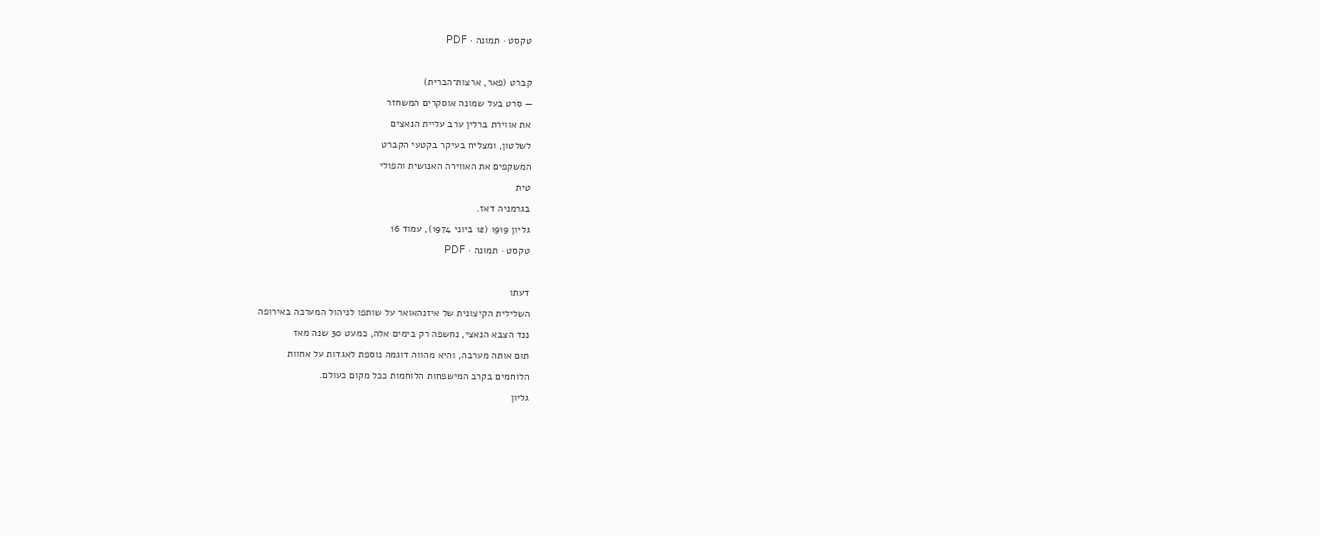טקסט · תמונה · PDF

קברט (פאר, ארצות־הברית)
— סרט בעל שמונה אוסקרים המשחזר
את אווירת ברלין ערב עליית הנאצים
לשלטון, ומצליח בעיקר בקטעי הקברט
המשקפים את האווירה האנושית והפולי
טית
בגרמניה דאז.
גליון 1919 (12 ביוני 1974), עמוד 16
טקסט · תמונה · PDF

דעתו
השלילית הקיצונית של איזנהאואר על שותפו לניהול המערכה באירופה
ננד הצבא הנאצי, נחשפה רק בימים אלה, כמעט 30 שנה מאז
תום אותה מערבה, והיא מהווה דוגמה נוספת לאגדות על אחוות
הלוחמים בקרב המישפחות הלוחמות ככל מקום כעולם.
גליון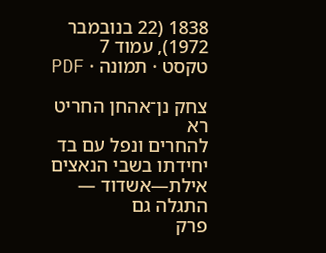1838 (22 בנובמבר 1972), עמוד 7
טקסט · תמונה · PDF

צחק נן־אהחן החריט רא
להחרים ונפל עם בד יחידתו בשבי הנאצים
אילת—אשדוד — התגלה גם
פרק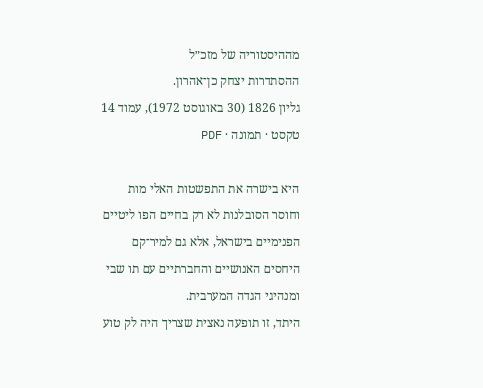מההיסטוריה של מזכ״ל
ההסתדרות יצחק כן־אהרון.
גליון 1826 (30 באוגוסט 1972), עמוד 14
טקסט · תמונה · PDF

היא בישרה את התפשטות האלי מות
וחוסר הסובלנות לא רק בחיים הפו ליטיים
הפנימיים בישראל, אלא גם למיר־קם
היחסים האנושיים והחברתיים עם תו שבי
ומנהיגי הגדה המערבית.
היתד, זו תופעה נאצית שצריך היה לק טוע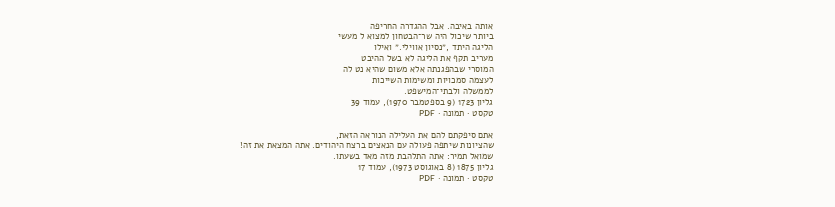אותה באיבה. אבל ההגדרה החריפה
ביותר שיכול היה שר־הבטחון למצוא ל מעשי
הליגה היתד ,״נסיון אווילי.״ ואילו
מעריב תקף את הליגה לא בשל ההיבט
המוסרי שבהפגנתה אלא משום שהיא נט לה
לעצמה סמכויות ומשימות השייכות
לממשלה ולבתי־המישפט.
גליון 1723 (9 בספטמבר 1970), עמוד 39
טקסט · תמונה · PDF

אתם סיפקתם להם את העלילה הנוראה הזאת,
שהציונות שיתפה פעולה עם הנאצים ברצח היהודים. אתה המצאת את זה!
שמואל תמיר: אתה התלהבת מזה מאד בשעתו.
גליון 1875 (8 באוגוסט 1973), עמוד 17
טקסט · תמונה · PDF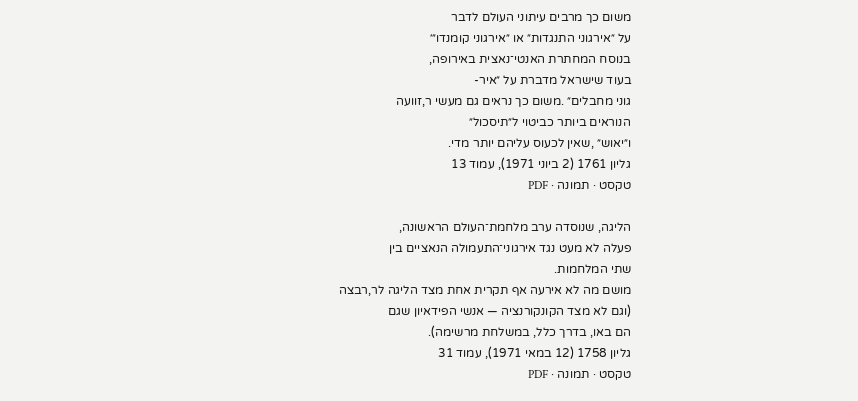משום כך מרבים עיתוני העולם לדבר
על ״אירגוני התנגדות״ או ״אירגוני קומנדו״׳
בנוסח המחתרת האנטי־נאצית באירופה,
בעוד שישראל מדברת על ״איר-
גוני מחבלים״ .משום כך נראים גם מעשי ר,זוועה
הנוראים ביותר כביטוי ל״תיסכול״
ו״יאוש״ ,שאין לכעוס עליהם יותר מדי.
גליון 1761 (2 ביוני 1971), עמוד 13
טקסט · תמונה · PDF

הליגה, שנוסדה ערב מלחמת־העולם הראשונה,
פעלה לא מעט נגד אירגוני־התעמולה הנאציים בין
שתי המלחמות.
מושם מה לא אירעה אף תקרית אחת מצד הליגה לר,רבצה
(וגם לא מצד הקונקורנציה — אנשי הפידאיון שגם
הם באו, בדרך כלל, במשלחת מרשימה).
גליון 1758 (12 במאי 1971), עמוד 31
טקסט · תמונה · PDF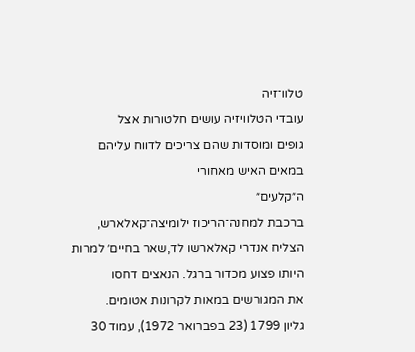טלוו־זיה
עובדי הטלוויזיה עושים חלטורות אצל
גופים ומוסדות שהם צריכים לדווח עליהם
במאים האיש מאחורי
ה״קלעים״
ברכבת למחנה־הריכוז ילומיצה־קאלארש,
הצליח אנדרי קאלארשו לד,שאר בחיים׳ למרות
היותו פצוע מכדור ברגל. הנאצים דחסו
את המגורשים במאות לקרונות אטומים.
גליון 1799 (23 בפברואר 1972), עמוד 30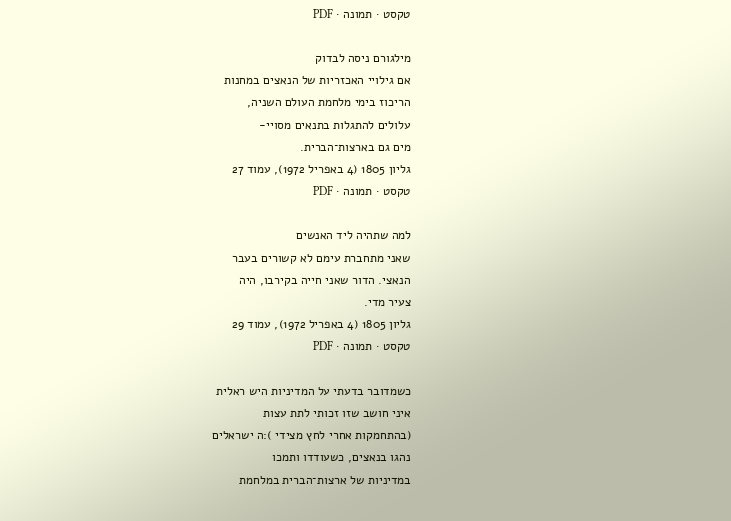טקסט · תמונה · PDF

מילגורם ניסה לבדוק
אם גילויי האכזריות של הנאצים במחנות
הריכוז בימי מלחמת העולם השניה,
עלולים להתגלות בתנאים מסויי-
מים גם בארצות־הברית.
גליון 1805 (4 באפריל 1972), עמוד 27
טקסט · תמונה · PDF

למה שתהיה ליד האנשים
שאני מתחברת עימם לא קשורים בעבר
הנאצי. הדור שאני חייה בקירבו, היה
צעיר מדי.
גליון 1805 (4 באפריל 1972), עמוד 29
טקסט · תמונה · PDF

כשמדובר בדעתי על המדיניות היש ראלית
איני חושב שזו זכותי לתת עצות
(בהתחמקות אחרי לחץ מצידי ):ה ישראלים
נהגו בנאצים, כשעודדו ותמכו
במדיניות של ארצות־הברית במלחמת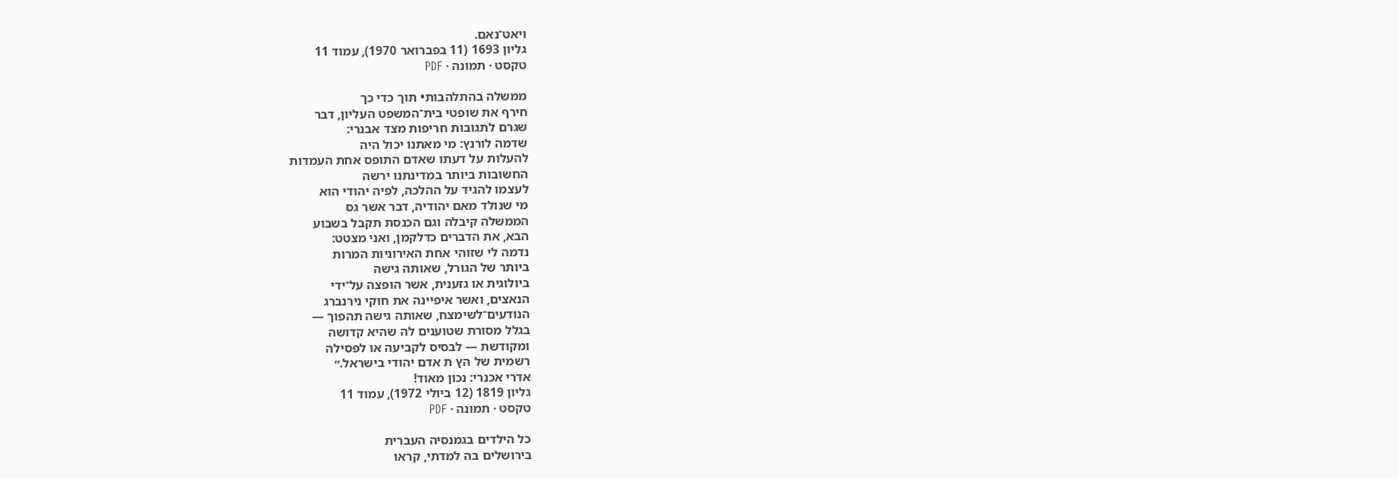ויאט־נאם.
גליון 1693 (11 בפברואר 1970), עמוד 11
טקסט · תמונה · PDF

ממשלה בהתלהבות• תוך כדי כך
חירף את שופטי בית־המשפט העליון, דבר
שגרם לתגובות חריפות מצד אבנרי:
שדמה לורנץ: מי מאתנו יכול היה
להעלות על דעתו שאדם התופס אחת העמדות
החשובות ביותר במדינתנו ירשה
לעצמו להגיד על ההלכה, לפיה יהודי הוא
מי שנולד מאם יהודיה, דבר אשר גס
הממשלה קיבלה וגם הכנסת תקבל בשבוע
הבא, את הדברים כדלקמן, ואני מצטט:
נדמה לי שזוהי אחת האירוניות המרות
ביותר של הגורל, שאותה גישה
ביולוגית או גזענית, אשר הופצה על־ידי
הנאצים, ואשר איפיינה את חוקי נירנברג
הנודעים־לשימצח, שאותה גישה תהפוך —
בגלל מסורת שטוענים לה שהיא קדושה
ומקודשת — לבסיס לקביעה או לפסילה
רשמית של הץ ת אדם יהודי בישראל.״
אדרי אכנרי: נכון מאוד!
גליון 1819 (12 ביולי 1972), עמוד 11
טקסט · תמונה · PDF

כל הילדים בגמנסיה העברית
בירושלים בה למדתי, קראו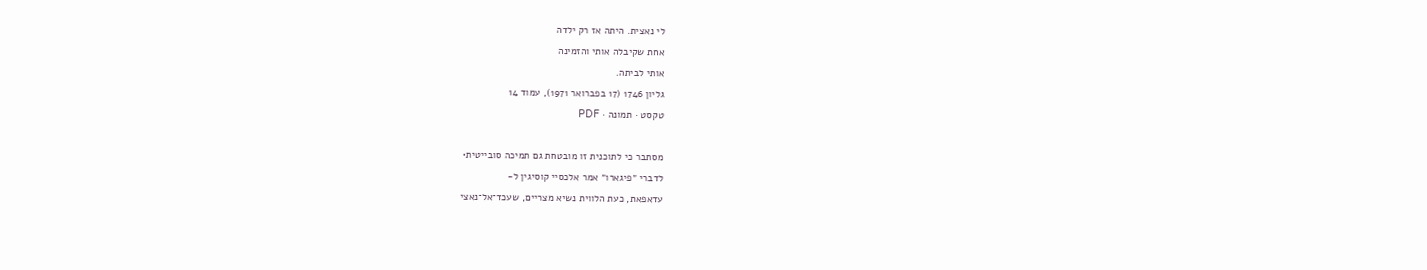לי נאצית. היתה אז רק ילדה
אחת שקיבלה אותי והזמינה
אותי לביתה.
גליון 1746 (17 בפברואר 1971), עמוד 14
טקסט · תמונה · PDF

מסתבר כי לתוכנית זו מובטחת גם תמיכה סובייטית•
לדברי ״פיגארו״ אמר אלכסיי קוסיגין ל-
עדאפאת, כעת הלווית נשיא מצריים, שעכד־אל־נאצי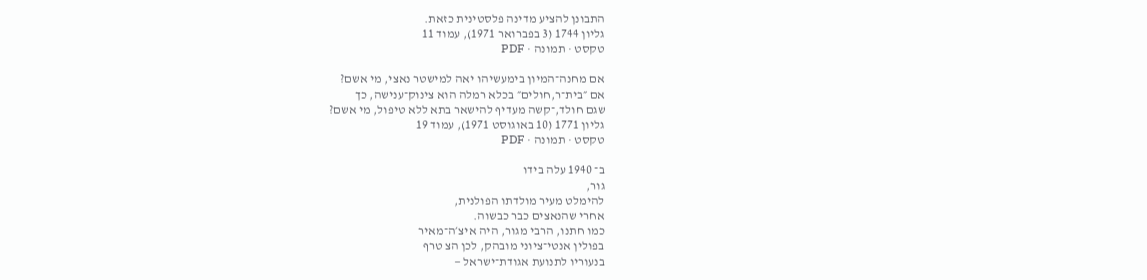התבונן להציע מדינה פלסטינית כזאת.
גליון 1744 (3 בפברואר 1971), עמוד 11
טקסט · תמונה · PDF

אם מחנה־המיון בימעשיהו יאה למישטר נאצי, מי אשם?
אם ״בית־ר,חולים״ בכלא רמלה הוא צינוק־ענישה, כך
שגם חולד,־קשה מעדיף להישאר בתא ללא טיפול, מי אשם?
גליון 1771 (10 באוגוסט 1971), עמוד 19
טקסט · תמונה · PDF

ב־ 1940 עלה בידו
גור,
להימלט מעיר מולדתו הפולנית,
אחרי שהנאצים כבר כבשוה.
כמו חתנו, הרבי מגור, היה איצ׳ה־מאיר
בפולין אנטי־ציוני מובהק, לכן הצ טרף
בנעוריו לתנועת אגודת־ישראל —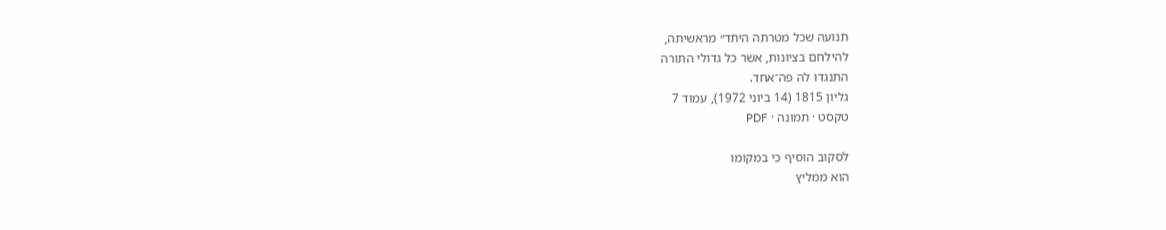תנועה שכל מטרתה היתד״ מראשיתה,
להילחם בציונות, אשר כל גדולי התורה
התנגדו לה פה־אחד.
גליון 1815 (14 ביוני 1972), עמוד 7
טקסט · תמונה · PDF

לסקוב הוסיף כי במקומו
הוא ממליץ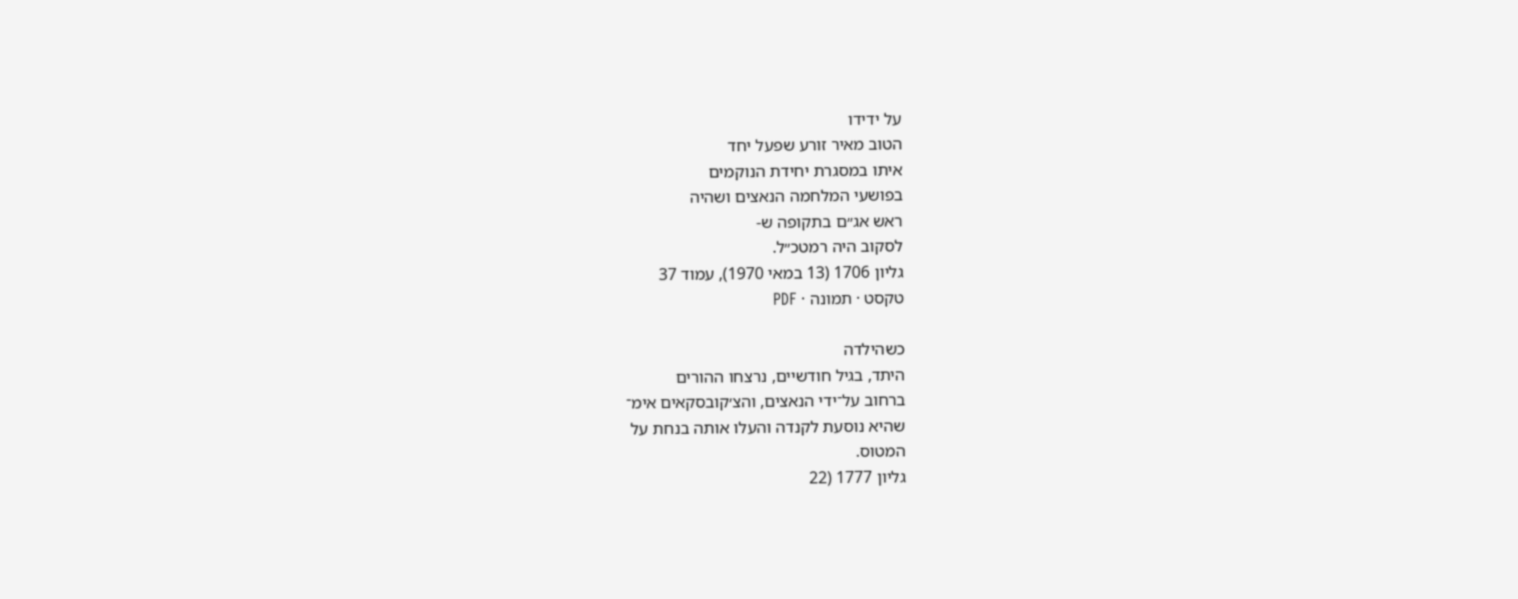על ידידו
הטוב מאיר זורע שפעל יחד
איתו במסגרת יחידת הנוקמים
בפושעי המלחמה הנאצים ושהיה
ראש אג״ם בתקופה ש-
לסקוב היה רמטכ״ל.
גליון 1706 (13 במאי 1970), עמוד 37
טקסט · תמונה · PDF

כשהילדה
היתד, בגיל חודשיים, נרצחו ההורים
ברחוב על־ידי הנאצים, והצ׳קובסקאים אימ־
שהיא נוסעת לקנדה והעלו אותה בנחת על
המטוס.
גליון 1777 (22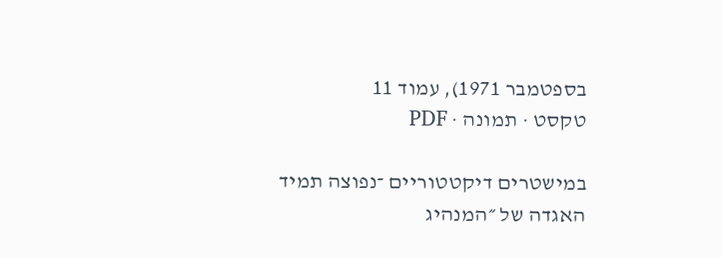בספטמבר 1971), עמוד 11
טקסט · תמונה · PDF

במישטרים דיקטטוריים ־נפוצה תמיד האגדה של ״המנהיג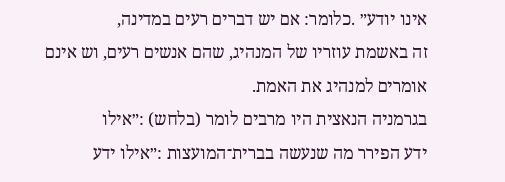אינו יודע״ .כלומר: אם יש דברים רעים במדינה,
זה באשמת עוזריו של המנהיג, שהם אנשים רעים, וש אינם
אומרים למנהיג את האמת.
בגרמניה הנאצית היו מרבים לומר (בלחש) :״אילו
ידע הפירר מה שנעשה בברית־המועצות :״אילו ידע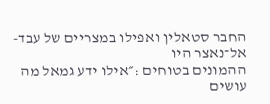החבר סטאלין ואפילו במצריים של עבד-אל־נאצר היו
ההמונים בטוחים :״אילו ידע גמאל מה עושים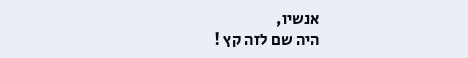אנשיו,
היה שם לזה קץ !